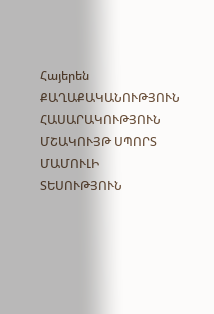Հայերեն
ՔԱՂԱՔԱԿԱՆՈՒԹՅՈՒՆ ՀԱՍԱՐԱԿՈՒԹՅՈՒՆ ՄՇԱԿՈՒՅԹ ՍՊՈՐՏ ՄԱՄՈՒԼԻ ՏԵՍՈՒԹՅՈՒՆ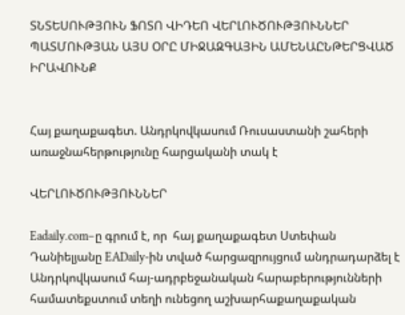ՏՆՏԵՍՈՒԹՅՈՒՆ ՖՈՏՈ ՎԻԴԵՈ ՎԵՐԼՈՒԾՈՒԹՅՈՒՆՆԵՐ ՊԱՏՄՈՒԹՅԱՆ ԱՅՍ ՕՐԸ ՄԻՋԱԶԳԱՅԻՆ ԱՄԵՆԱԸՆԹԵՐՑՎԱԾ ԻՐԱՎՈՒՆՔ


Հայ քաղաքագետ. Անդրկովկասում Ռուսաստանի շահերի առաջնահերթությունը հարցականի տակ է

ՎԵՐԼՈՒԾՈՒԹՅՈՒՆՆԵՐ

Eadaily.com–ը գրում է, որ  հայ քաղաքագետ Ստեփան Դանիելյանը EADaily-ին տված հարցազրույցում անդրադարձել է Անդրկովկասում հայ-ադրբեջանական հարաբերությունների համատեքստում տեղի ունեցող աշխարհաքաղաքական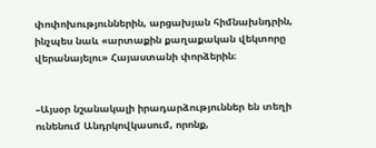փոփոխություններին, արցախյան հիմնախնդրին, ինչպես նաև «արտաքին քաղաքական վեկտորը վերանայելու» Հայաստանի փորձերին։


–Այսօր նշանակալի իրադարձություններ են տեղի ունենում Անդրկովկասում, որոնք,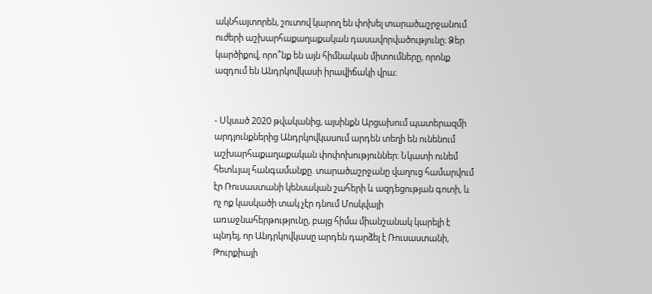ակնհայտորեն, շուտով կարող են փոխել տարածաշրջանում ուժերի աշխարհաքաղաքական դասավորվածությունը։ Ձեր կարծիքով, որո՞նք են այն հիմնական միտումները, որոնք ազդում են Անդրկովկասի իրավիճակի վրա։


- Սկսած 2020 թվականից, այսինքն Արցախում պատերազմի արդյունքներից Անդրկովկասում արդեն տեղի են ունենում աշխարհաքաղաքական փոփոխություններ։ Նկատի ունեմ հետևյալ հանգամանքը. տարածաշրջանը վաղուց համարվում էր Ռուսաստանի կենսական շահերի և ազդեցության գոտի, և ոչ ոք կասկածի տակ չէր դնում Մոսկվայի առաջնահերթությունը, բայց հիմա միանշանակ կարելի է պնդել, որ Անդրկովկասը արդեն դարձել է Ռուսաստանի, Թուրքիայի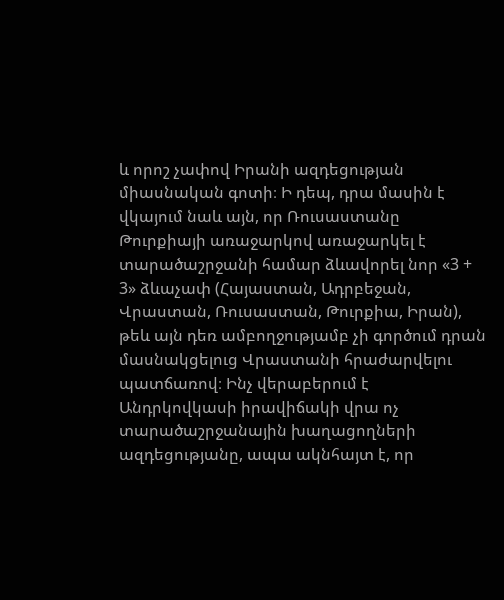և որոշ չափով Իրանի ազդեցության միասնական գոտի։ Ի դեպ, դրա մասին է վկայում նաև այն, որ Ռուսաստանը Թուրքիայի առաջարկով առաջարկել է տարածաշրջանի համար ձևավորել նոր «3 + 3» ձևաչափ (Հայաստան, Ադրբեջան, Վրաստան, Ռուսաստան, Թուրքիա, Իրան), թեև այն դեռ ամբողջությամբ չի գործում դրան մասնակցելուց Վրաստանի հրաժարվելու պատճառով։ Ինչ վերաբերում է Անդրկովկասի իրավիճակի վրա ոչ տարածաշրջանային խաղացողների ազդեցությանը, ապա ակնհայտ է, որ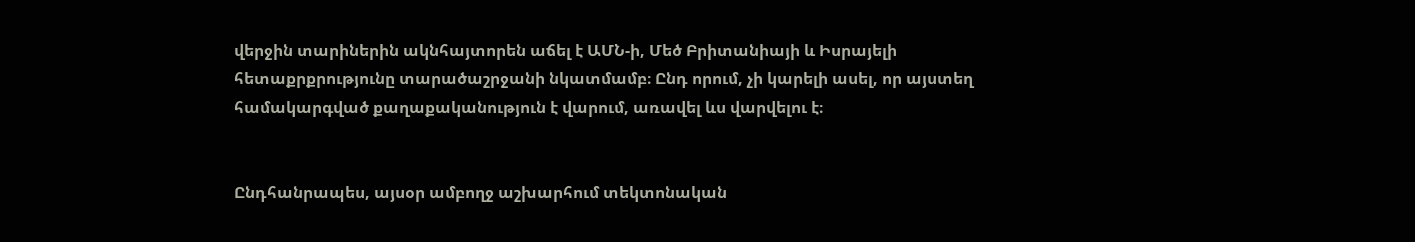վերջին տարիներին ակնհայտորեն աճել է ԱՄՆ-ի, Մեծ Բրիտանիայի և Իսրայելի հետաքրքրությունը տարածաշրջանի նկատմամբ։ Ընդ որում, չի կարելի ասել, որ այստեղ համակարգված քաղաքականություն է վարում, առավել ևս վարվելու է։


Ընդհանրապես, այսօր ամբողջ աշխարհում տեկտոնական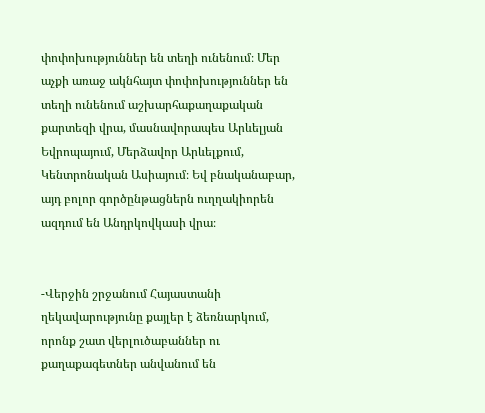փոփոխություններ են տեղի ունենում։ Մեր աչքի առաջ ակնհայտ փոփոխություններ են տեղի ունենում աշխարհաքաղաքական քարտեզի վրա, մասնավորապես Արևելյան Եվրոպայում, Մերձավոր Արևելքում, Կենտրոնական Ասիայում։ Եվ բնականաբար, այդ բոլոր գործընթացներն ուղղակիորեն ազդում են Անդրկովկասի վրա։


-Վերջին շրջանում Հայաստանի ղեկավարությունը քայլեր է ձեռնարկում, որոնք շատ վերլուծաբաններ ու քաղաքագետներ անվանում են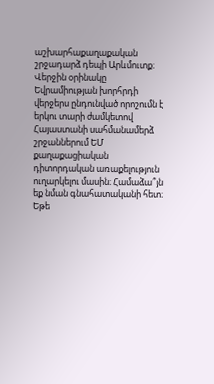աշխարհաքաղաքական շրջադարձ դեպի Արևմուտք։ Վերջին օրինակը Եվրամիության խորհրդի վերջերս ընդունված որոշումն է երկու տարի ժամկետով Հայաստանի սահմանամերձ շրջաններում ԵՄ քաղաքացիական դիտորդական առաքելություն ուղարկելու մասին։ Համաձա՞յն եք նման գնահատականի հետ։ Եթե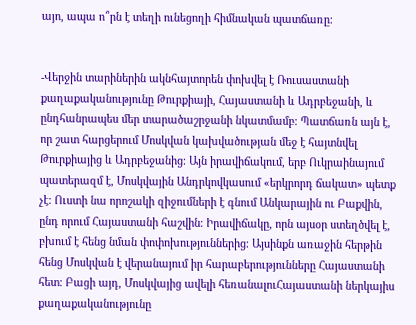այո, ապա ո՞րն է տեղի ունեցողի հիմնական պատճառը։


-Վերջին տարիներին ակնհայտորեն փոխվել է Ռուսաստանի քաղաքականությունը Թուրքիայի, Հայաստանի և Ադրբեջանի, և ընդհանրապես մեր տարածաշրջանի նկատմամբ։ Պատճառն այն է, որ շատ հարցերում Մոսկվան կախվածության մեջ է հայտնվել Թուրքիայից և Ադրբեջանից։ Այն իրավիճակում, երբ Ուկրաինայում պատերազմ է, Մոսկվային Անդրկովկասում «երկրորդ ճակատ» պետք չէ։ Ուստի նա որոշակի զիջումների է գնում Անկարային ու Բաքվին, ընդ որում Հայաստանի հաշվին։ Իրավիճակը, որն այսօր ստեղծվել է, բխում է հենց նման փոփոխություններից։ Այսինքն առաջին հերթին հենց Մոսկվան է վերանայում իր հարաբերությունները Հայաստանի հետ։ Բացի այդ, Մոսկվայից ավելի հեռանալուՀայաստանի ներկայիս քաղաքականությունը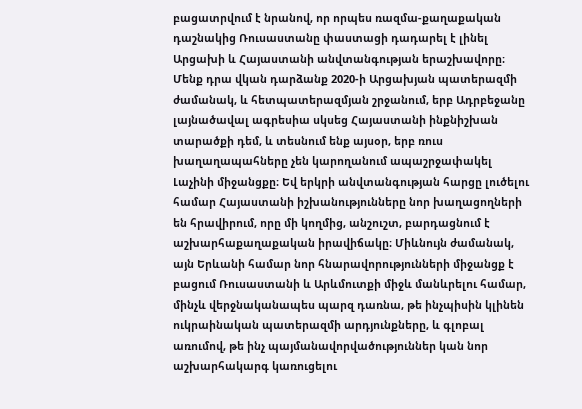բացատրվում է նրանով, որ որպես ռազմա-քաղաքական դաշնակից Ռուսաստանը փաստացի դադարել է լինել Արցախի և Հայաստանի անվտանգության երաշխավորը։ Մենք դրա վկան դարձանք 2020-ի Արցախյան պատերազմի ժամանակ, և հետպատերազմյան շրջանում, երբ Ադրբեջանը լայնածավալ ագրեսիա սկսեց Հայաստանի ինքնիշխան տարածքի դեմ, և տեսնում ենք այսօր, երբ ռուս խաղաղապահները չեն կարողանում ապաշրջափակել Լաչինի միջանցքը։ Եվ երկրի անվտանգության հարցը լուծելու համար Հայաստանի իշխանությունները նոր խաղացողների են հրավիրում, որը մի կողմից, անշուշտ, բարդացնում է աշխարհաքաղաքական իրավիճակը։ Միևնույն ժամանակ, այն Երևանի համար նոր հնարավորությունների միջանցք է բացում Ռուսաստանի և Արևմուտքի միջև մանևրելու համար, մինչև վերջնականապես պարզ դառնա, թե ինչպիսին կլինեն ուկրաինական պատերազմի արդյունքները, և գլոբալ առումով, թե ինչ պայմանավորվածություններ կան նոր աշխարհակարգ կառուցելու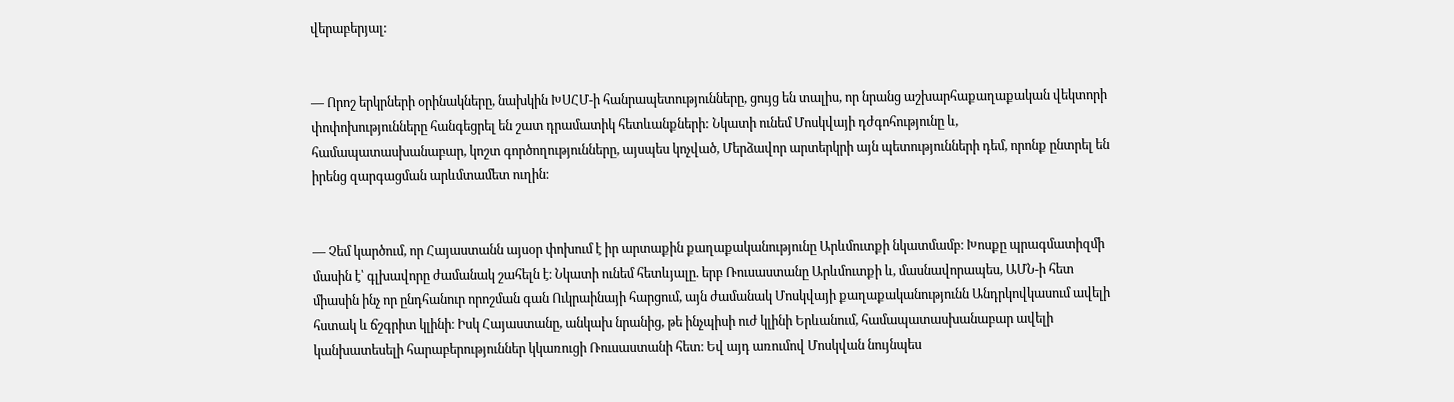վերաբերյալ:


— Որոշ երկրների օրինակները, նախկին ԽՍՀՄ-ի հանրապետությունները, ցույց են տալիս, որ նրանց աշխարհաքաղաքական վեկտորի փոփոխությունները հանգեցրել են շատ դրամատիկ հետևանքների: Նկատի ունեմ Մոսկվայի դժգոհությունը և, համապատասխանաբար, կոշտ գործողությունները, այսպես կոչված, Մերձավոր արտերկրի այն պետությունների դեմ, որոնք ընտրել են իրենց զարգացման արևմտամետ ուղին։


— Չեմ կարծում, որ Հայաստանն այսօր փոխում է իր արտաքին քաղաքականությունը Արևմուտքի նկատմամբ։ Խոսքը պրագմատիզմի մասին է՝ գլխավորը ժամանակ շահելն է։ Նկատի ունեմ հետևյալը. երբ Ռուսաստանը Արևմուտքի և, մասնավորապես, ԱՄՆ-ի հետ միասին ինչ որ ընդհանուր որոշման գան Ուկրաինայի հարցում, այն ժամանակ Մոսկվայի քաղաքականությունն Անդրկովկասում ավելի հստակ և ճշգրիտ կլինի։ Իսկ Հայաստանը, անկախ նրանից, թե ինչպիսի ուժ կլինի Երևանում, համապատասխանաբար ավելի կանխատեսելի հարաբերություններ կկառուցի Ռուսաստանի հետ։ Եվ այդ առումով Մոսկվան նույնպես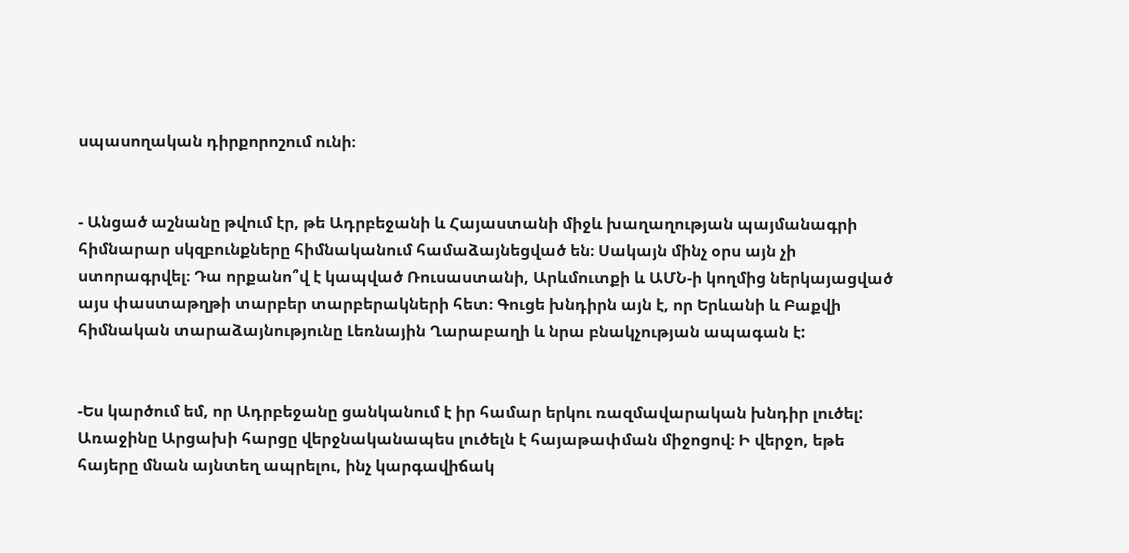սպասողական դիրքորոշում ունի։


- Անցած աշնանը թվում էր, թե Ադրբեջանի և Հայաստանի միջև խաղաղության պայմանագրի հիմնարար սկզբունքները հիմնականում համաձայնեցված են։ Սակայն մինչ օրս այն չի ստորագրվել։ Դա որքանո՞վ է կապված Ռուսաստանի, Արևմուտքի և ԱՄՆ-ի կողմից ներկայացված այս փաստաթղթի տարբեր տարբերակների հետ։ Գուցե խնդիրն այն է, որ Երևանի և Բաքվի հիմնական տարաձայնությունը Լեռնային Ղարաբաղի և նրա բնակչության ապագան է:


-Ես կարծում եմ, որ Ադրբեջանը ցանկանում է իր համար երկու ռազմավարական խնդիր լուծել: Առաջինը Արցախի հարցը վերջնականապես լուծելն է հայաթափման միջոցով։ Ի վերջո, եթե հայերը մնան այնտեղ ապրելու, ինչ կարգավիճակ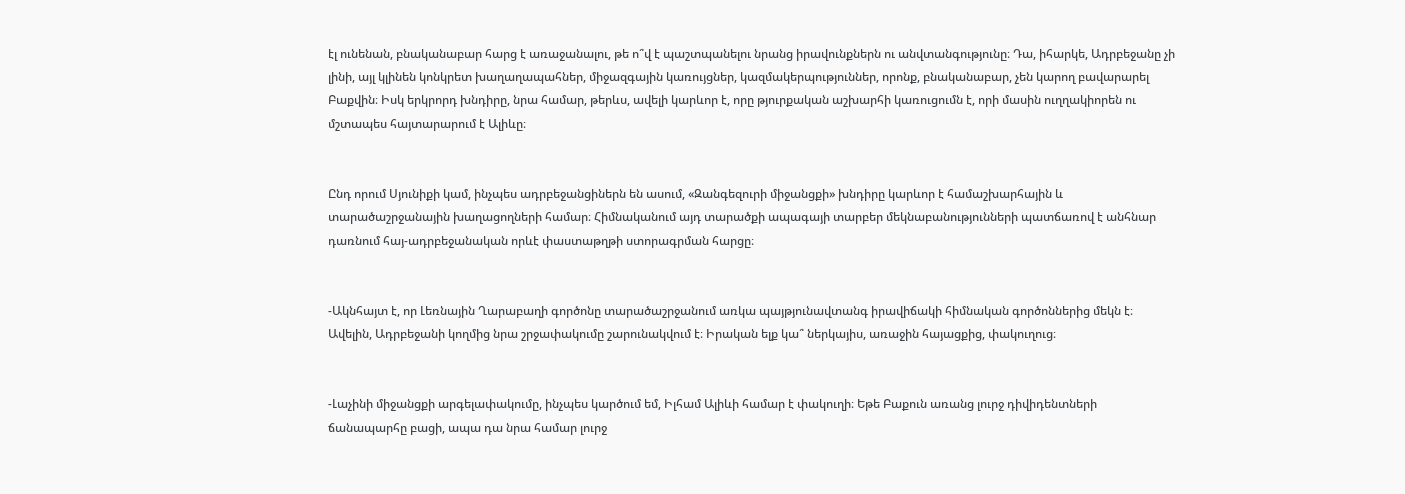էլ ունենան, բնականաբար հարց է առաջանալու, թե ո՞վ է պաշտպանելու նրանց իրավունքներն ու անվտանգությունը։ Դա, իհարկե, Ադրբեջանը չի լինի, այլ կլինեն կոնկրետ խաղաղապահներ, միջազգային կառույցներ, կազմակերպություններ, որոնք, բնականաբար, չեն կարող բավարարել Բաքվին։ Իսկ երկրորդ խնդիրը, նրա համար, թերևս, ավելի կարևոր է, որը թյուրքական աշխարհի կառուցումն է, որի մասին ուղղակիորեն ու մշտապես հայտարարում է Ալիևը։


Ընդ որում Սյունիքի կամ, ինչպես ադրբեջանցիներն են ասում, «Զանգեզուրի միջանցքի» խնդիրը կարևոր է համաշխարհային և տարածաշրջանային խաղացողների համար։ Հիմնականում այդ տարածքի ապագայի տարբեր մեկնաբանությունների պատճառով է անհնար դառնում հայ-ադրբեջանական որևէ փաստաթղթի ստորագրման հարցը։


-Ակնհայտ է, որ Լեռնային Ղարաբաղի գործոնը տարածաշրջանում առկա պայթյունավտանգ իրավիճակի հիմնական գործոններից մեկն է։ Ավելին, Ադրբեջանի կողմից նրա շրջափակումը շարունակվում է։ Իրական ելք կա՞ ներկայիս, առաջին հայացքից, փակուղուց։


-Լաչինի միջանցքի արգելափակումը, ինչպես կարծում եմ, Իլհամ Ալիևի համար է փակուղի։ Եթե Բաքուն առանց լուրջ դիվիդենտների ճանապարհը բացի, ապա դա նրա համար լուրջ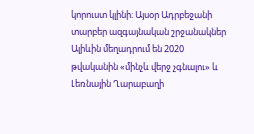կորուստ կլինի։ Այսօր Ադրբեջանի տարբեր ազգայնական շրջանակներ Ալիևին մեղադրում են 2020 թվականին «մինչև վերջ չգնալու» և Լեռնային Ղարաբաղի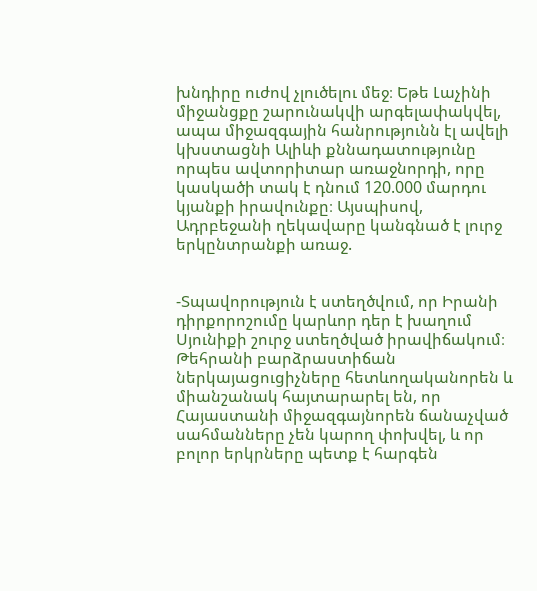խնդիրը ուժով չլուծելու մեջ։ Եթե Լաչինի միջանցքը շարունակվի արգելափակվել, ապա միջազգային հանրությունն էլ ավելի կխստացնի Ալիևի քննադատությունը որպես ավտորիտար առաջնորդի, որը կասկածի տակ է դնում 120.000 մարդու կյանքի իրավունքը։ Այսպիսով, Ադրբեջանի ղեկավարը կանգնած է լուրջ երկընտրանքի առաջ.


-Տպավորություն է ստեղծվում, որ Իրանի դիրքորոշումը կարևոր դեր է խաղում Սյունիքի շուրջ ստեղծված իրավիճակում։ Թեհրանի բարձրաստիճան ներկայացուցիչները հետևողականորեն և միանշանակ հայտարարել են, որ Հայաստանի միջազգայնորեն ճանաչված սահմանները չեն կարող փոխվել, և որ բոլոր երկրները պետք է հարգեն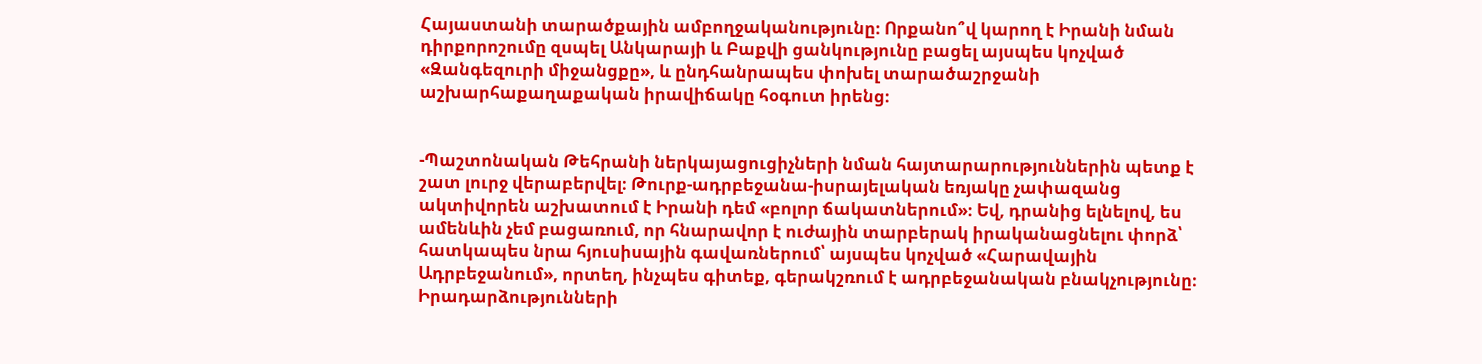Հայաստանի տարածքային ամբողջականությունը։ Որքանո՞վ կարող է Իրանի նման դիրքորոշումը զսպել Անկարայի և Բաքվի ցանկությունը բացել այսպես կոչված «Զանգեզուրի միջանցքը», և ընդհանրապես փոխել տարածաշրջանի աշխարհաքաղաքական իրավիճակը հօգուտ իրենց։


-Պաշտոնական Թեհրանի ներկայացուցիչների նման հայտարարություններին պետք է շատ լուրջ վերաբերվել։ Թուրք-ադրբեջանա-իսրայելական եռյակը չափազանց ակտիվորեն աշխատում է Իրանի դեմ «բոլոր ճակատներում»։ Եվ, դրանից ելնելով, ես ամենևին չեմ բացառում, որ հնարավոր է ուժային տարբերակ իրականացնելու փորձ՝ հատկապես նրա հյուսիսային գավառներում՝ այսպես կոչված «Հարավային Ադրբեջանում», որտեղ, ինչպես գիտեք, գերակշռում է ադրբեջանական բնակչությունը։ Իրադարձությունների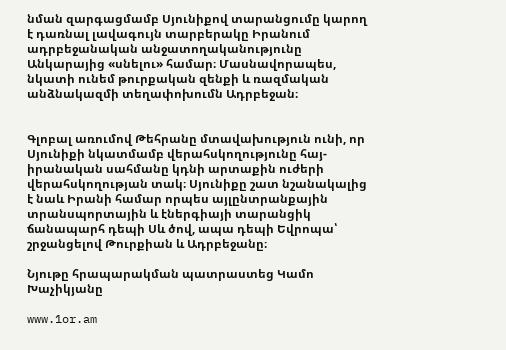նման զարգացմամբ Սյունիքով տարանցումը կարող է դառնալ լավագույն տարբերակը Իրանում ադրբեջանական անջատողականությունը Անկարայից «սնելու» համար։ Մասնավորապես, նկատի ունեմ թուրքական զենքի և ռազմական անձնակազմի տեղափոխումն Ադրբեջան։


Գլոբալ առումով Թեհրանը մտավախություն ունի, որ Սյունիքի նկատմամբ վերահսկողությունը հայ-իրանական սահմանը կդնի արտաքին ուժերի վերահսկողության տակ։ Սյունիքը շատ նշանակալից է նաև Իրանի համար որպես այլընտրանքային տրանսպորտային և էներգիայի տարանցիկ ճանապարհ դեպի Սև ծով, ապա դեպի Եվրոպա՝ շրջանցելով Թուրքիան և Ադրբեջանը։

Նյութը հրապարակման պատրաստեց Կամո Խաչիկյանը

www.1or.am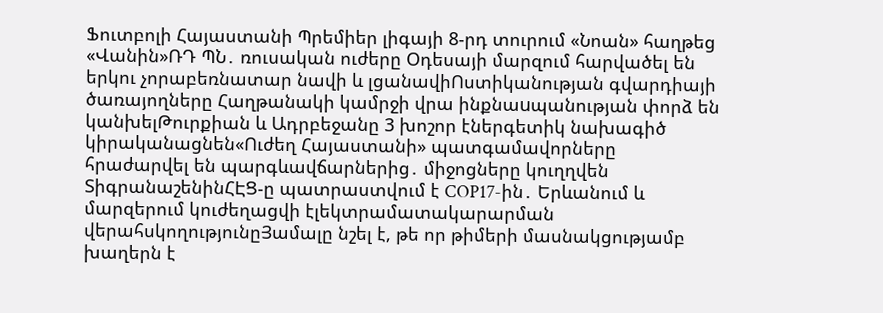Ֆուտբոլի Հայաստանի Պրեմիեր լիգայի 8-րդ տուրում «Նոան» հաղթեց «Վանին»ՌԴ ՊՆ․ ռուսական ուժերը Օդեսայի մարզում հարվածել են երկու չորաբեռնատար նավի և լցանավիՈստիկանության գվարդիայի ծառայողները Հաղթանակի կամրջի վրա ինքնաuպանության փորձ են կանխելԹուրքիան և Ադրբեջանը 3 խոշոր էներգետիկ նախագիծ կիրականացնեն«Ուժեղ Հայաստանի» պատգամավորները հրաժարվել են պարգևավճարներից․ միջոցները կուղղվեն ՏիգրանաշենինՀԷՑ-ը պատրաստվում է COP17-ին․ Երևանում և մարզերում կուժեղացվի էլեկտրամատակարարման վերահսկողությունըՅամալը նշել է, թե որ թիմերի մասնակցությամբ խաղերն է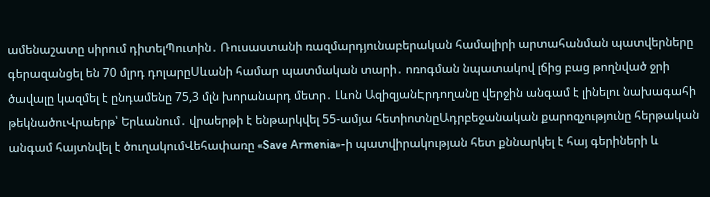ամենաշատը սիրում դիտելՊուտին․ Ռուսաստանի ռազմարդյունաբերական համալիրի արտահանման պատվերները գերազանցել են 70 մլրդ դոլարըՍևանի համար պատմական տարի․ ոռոգման նպատակով լճից բաց թողնված ջրի ծավալը կազմել է ընդամենը 75,3 մլն խորանարդ մետր․ Լևոն ԱզիզյանԷրդողանը վերջին անգամ է լինելու նախագահի թեկնածուՎրաերթ՝ Երևանում․ վրաերթի է ենթարկվել 55-ամյա հետիոտնըԱդրբեջանական քարոզչությունը հերթական անգամ հայտնվել է ծուղակումՎեհափառը «Save Armenia»-ի պատվիրակության հետ քննարկել է հայ գերիների և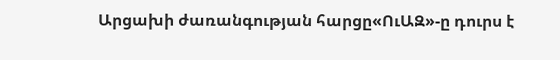Արցախի ժառանգության հարցը«ՈւԱԶ»-ը դուրս է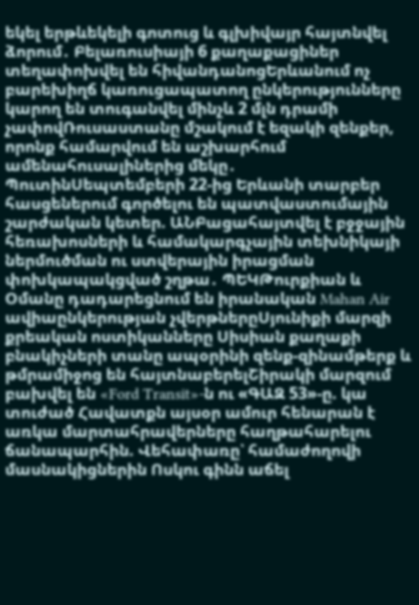եկել երթևեկելի գոտուց և գլխիվայր հայտնվել ձորում․ Բելառուսիայի 6 քաղաքացիներ տեղափոխվել են հիվանդանոցԵրևանում ոչ բարեխիղճ կառուցապատող ընկերությունները կարող են տուգանվել մինչև 2 մլն դրամի չափովՌուսաստանը մշակում է եզակի զենքեր, որոնք համարվում են աշխարհում ամենահուսալիներից մեկը․ ՊուտինՍեպտեմբերի 22-ից Երևանի տարբեր հասցեներում գործելու են պատվաստումային շարժական կետեր. ԱՆԲացահայտվել է բջջային հեռախոսների և համակարգչային տեխնիկայի ներմուծման ու ստվերային իրացման փոխկապակցված շղթա․ ՊԵԿԹուրքիան և Օմանը դադարեցնում են իրանական Mahan Air ավիաընկերության չվերթներըՍյունիքի մարզի քրեական ոստիկանները Սիսիան քաղաքի բնակիչների տանը ապօրինի զենք-զինամթերք և թմրամիջոց են հայտնաբերելՇիրակի մարզում բախվել են «Ford Transit»-ն ու «ԳԱԶ 53»-ը. կա տուժած Հավատքն այսօր ամուր հենարան է առկա մարտահրավերները հաղթահարելու ճանապարհին. Վեհափառը՝ համաժողովի մասնակիցներին Ոսկու գինն աճել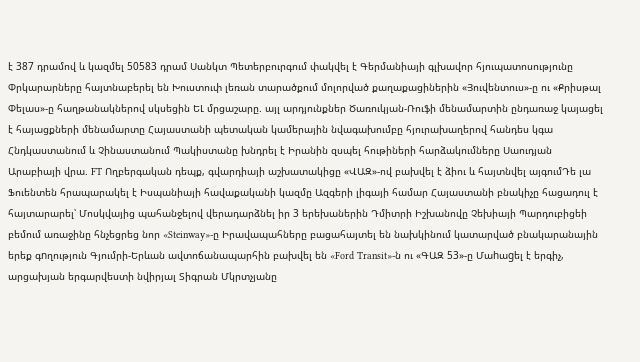է 387 դրամով և կազմել 50583 դրամ Սանկտ Պետերբուրգում փակվել է Գերմանիայի գլխավոր հյուպատոսությունը Փրկարարները հայտնաբերել են Խուստուփ լեռան տարածքում մոլորված քաղաքացիներին «Յուվենտուս»-ը ու «Քրիսթալ Փելաս»-ը հաղթանակներով սկսեցին ԵԼ մրցաշարը. այլ արդյունքներ Ծառուկյան-Ռուֆի մենամարտին ընդառաջ կայացել է հայացքների մենամարտը Հայաստանի պետական կամերային նվագախումբը հյուրախաղերով հանդես կգա Հնդկաստանում և Չինաստանում Պակիստանը խնդրել է Իրանին զսպել հութիների հարձակումները Սաուդյան Արաբիայի վրա. FT Ողբերգական դեպք, գվարդիայի աշխատակիցը «ՎԱԶ»-ով բախվել է ձիու և հայտնվել այգումԴե լա Ֆուենտեն հրապարակել է Իսպանիայի հավաքականի կազմը Ազգերի լիգայի համար Հայաստանի բնակիչը հացադուլ է հայտարարել՝ Մոսկվայից պահանջելով վերադարձնել իր 3 երեխաներին Դմիտրի Իշխանովը Չեխիայի Պարդուբիցեի բեմում առաջինը հնչեցրեց նոր «Steinway»-ը Իրավապահները բացահայտել են նախկինում կատարված բնակարանային երեք գnղություն Գյումրի-Երևան ավտոճանապարհին բախվել են «Ford Transit»-ն ու «ԳԱԶ 53»-ը Մաhաgել է երգիչ, արցախյան երգարվեստի նվիրյալ Տիգրան Մկրտչյանը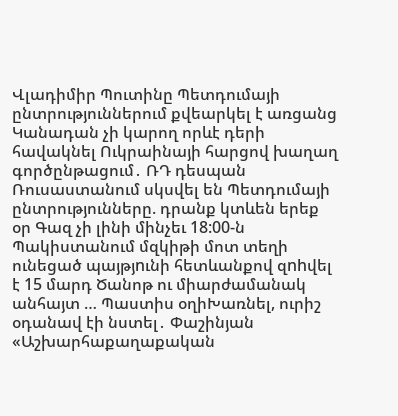Վլադիմիր Պուտինը Պետդումայի ընտրություններում քվեարկել է առցանց Կանադան չի կարող որևէ դերի հավակնել Ուկրաինայի հարցով խաղաղ գործընթացում․ ՌԴ դեսպան Ռուսաստանում սկսվել են Պետդումայի ընտրությունները. դրանք կտևեն երեք օր Գազ չի լինի մինչեւ 18:00-ն Պակիստանում մզկիթի մոտ տեղի ունեցած պայթյnւնի հետևանքով զnhվել է 15 մարդ Ծանոթ ու միարժամանակ անհայտ … Պաստիս օղիԽառնել, ուրիշ օդանավ էի նստել․ Փաշինյան «Աշխարհաքաղաքական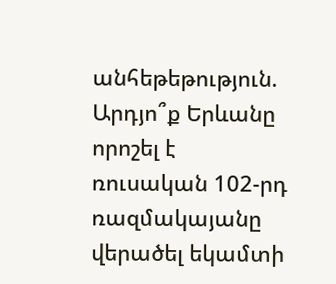անհեթեթություն. Արդյո՞ք Երևանը որոշել է ռուսական 102-րդ ռազմակայանը վերածել եկամտի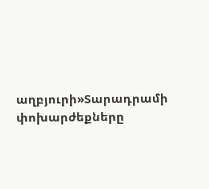աղբյուրի»Տարադրամի փոխարժեքները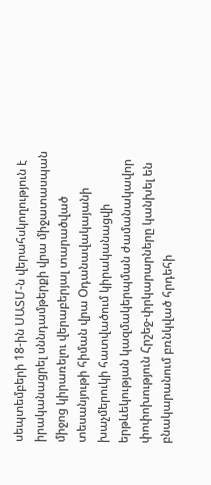սեպտեմբերի 18-ին ՍԱՏՄ-ն վերահսկողություն է իրականացրել սննդամթերքի վրա միջատասպան միջոց կիրառելու վերաբերյալ տարածված տեսանյութի հիման վրա Օդանավակայանի խաչմերուկի հատվածում կիրականացվի երթևեկության կազմակերպման ժամանակավոր փոփոխություն Հրշեջ-փրկարարները կանխել են բնակարանում բռնկված հրդեհի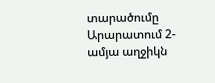տարածումը Արարատում 2-ամյա աղջիկն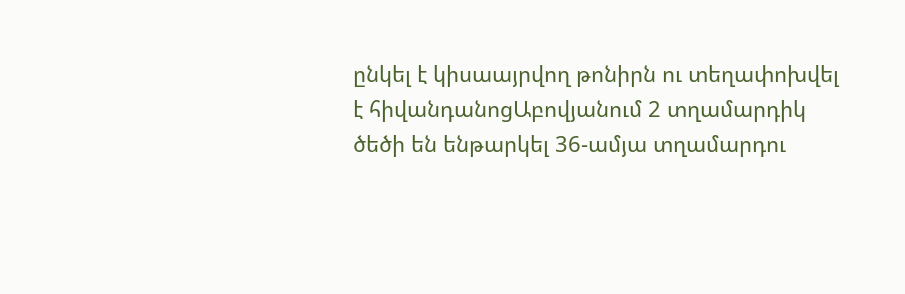ընկել է կիսաայրվող թոնիրն ու տեղափոխվել է հիվանդանոցԱբովյանում 2 տղամարդիկ ծեծի են ենթարկել 36-ամյա տղամարդու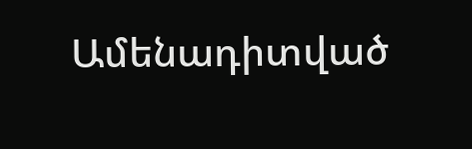Ամենադիտված